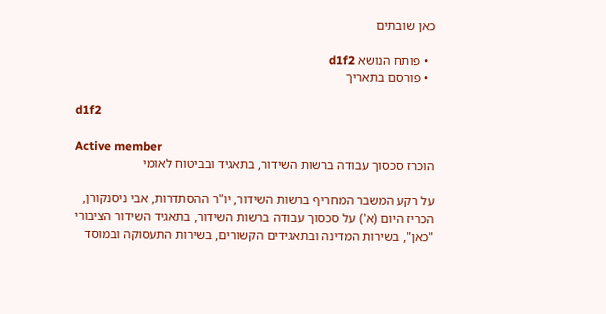כאן שובתים

  • פותח הנושא d1f2
  • פורסם בתאריך

d1f2

Active member
הוכרז סכסוך עבודה ברשות השידור, בתאגיד ובביטוח לאומי

על רקע המשבר המחריף ברשות השידור, יו"ר ההסתדרות, אבי ניסנקורן, הכריז היום (א') על סכסוך עבודה ברשות השידור, בתאגיד השידור הציבורי "כאן", בשירות המדינה ובתאגידים הקשורים, בשירות התעסוקה ובמוסד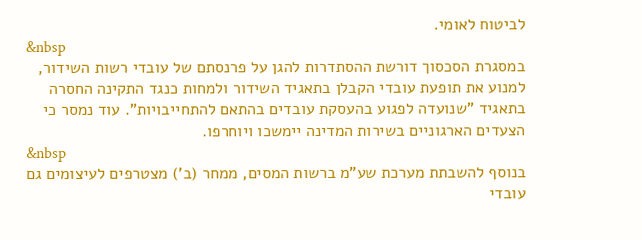לביטוח לאומי.
&nbsp
במסגרת הסכסוך דורשת ההסתדרות להגן על פרנסתם של עובדי רשות השידור, למנוע את תופעת עובדי הקבלן בתאגיד השידור ולמחות כנגד התקינה החסרה בתאגיד "שנועדה לפגוע בהעסקת עובדים בהתאם להתחייבויות". עוד נמסר כי הצעדים הארגוניים בשירות המדינה יימשכו ויוחרפו.
&nbsp
בנוסף להשבתת מערכת שע"מ ברשות המסים, ממחר (ב') מצטרפים לעיצומים גם עובדי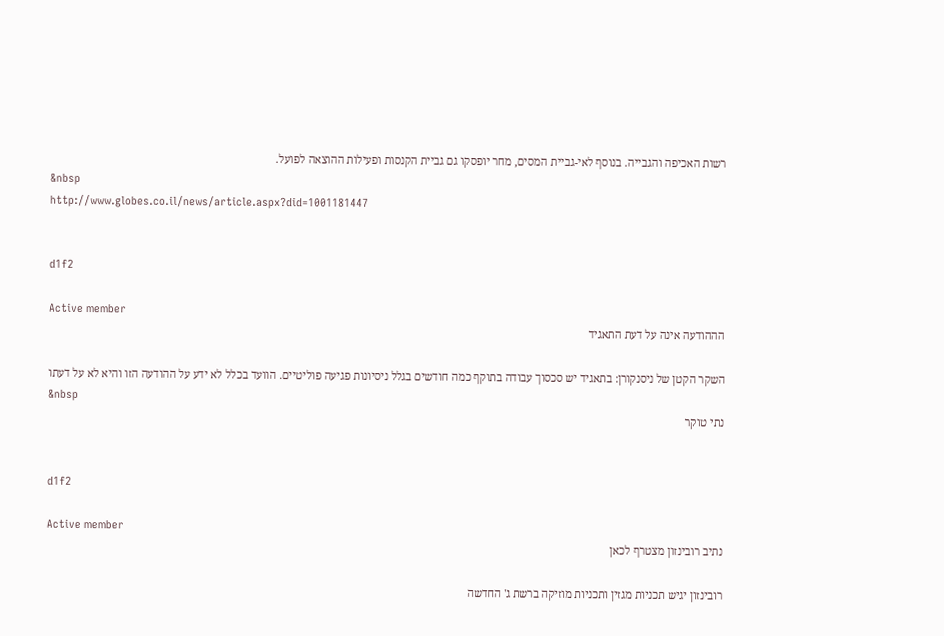רשות האכיפה והגבייה. בנוסף לאי-גביית המסים, מחר יופסקו גם גביית הקנסות ופעילות ההוצאה לפועל.
&nbsp
http://www.globes.co.il/news/article.aspx?did=1001181447


d1f2

Active member
הההודעה אינה על דעת התאגיד

השקר הקטן של ניסנקורן: בתאגיד יש סכסוך עבודה בתוקף כמה חודשים בגלל ניסיונות פגיעה פוליטיים. הוועד בכלל לא ידע על ההודעה הזו והיא לא על דעתו
&nbsp
נתי טוקר


d1f2

Active member
נתיב רובינזון מצטרף לכאן

רובינזון יגיש תכניות מגזין ותכניות מוזיקה ברשת ג' החדשה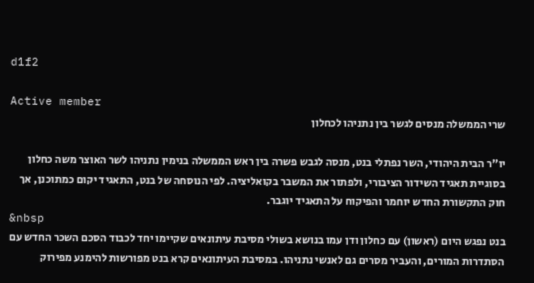d1f2

Active member
שרי הממשלה מנסים לגשר בין נתניהו לכחלון

יו"ר הבית היהודי, השר נפתלי בנט, מנסה לגבש פשרה בין ראש הממשלה בנימין נתניהו לשר האוצר משה כחלון בסוגיית תאגיד השידור הציבורי, ולפתור את המשבר בקואליציה. לפי הנוסחה של בנט, התאגיד יקום כמתוכנן, אך חוק התקשורת החדש יוחמר והפיקוח על התאגיד יוגבר.
&nbsp
בנט נפגש היום (ראשון) עם כחלון ודן עמו בנושא בשולי מסיבת עיתונאים שקיימו יחד לכבוד הסכם השכר החדש עם הסתדרות המורים, והעביר מסרים גם לאנשי נתניהו. במסיבת העיתונאים קרא בנט מפורשות להימנע מפירוק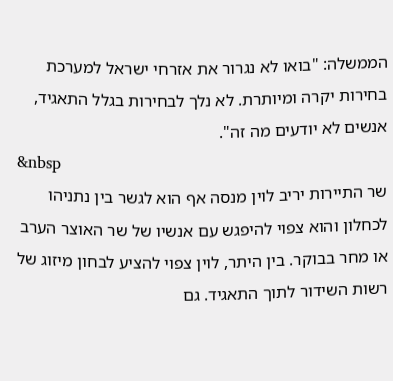הממשלה: "בואו לא נגרור את אזרחי ישראל למערכת בחירות יקרה ומיותרת. לא נלך לבחירות בגלל התאגיד, אנשים לא יודעים מה זה".
&nbsp
שר התיירות יריב לוין מנסה אף הוא לגשר בין נתניהו לכחלון והוא צפוי להיפגש עם אנשיו של שר האוצר הערב או מחר בבוקר. בין היתר, לוין צפוי להציע לבחון מיזוג של רשות השידור לתוך התאגיד. גם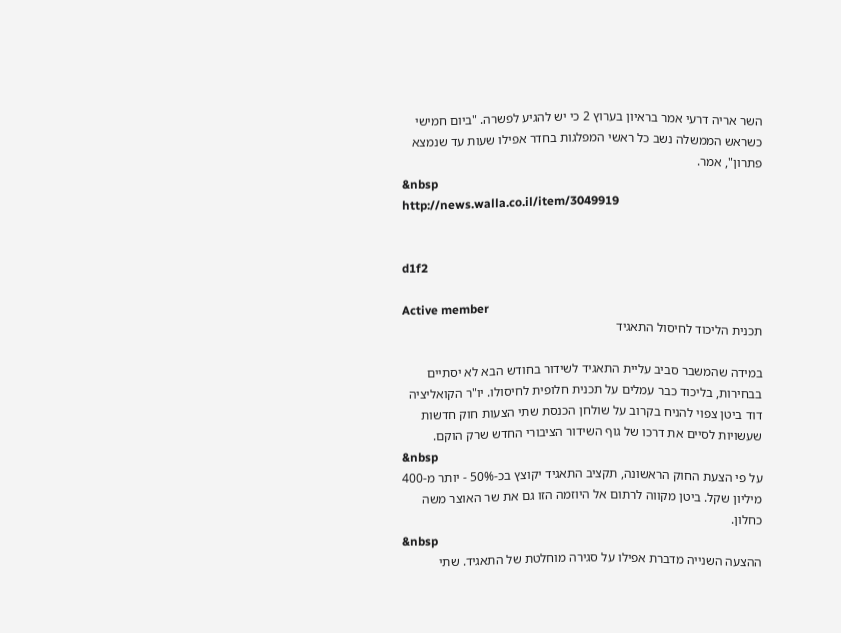השר אריה דרעי אמר בראיון בערוץ 2 כי יש להגיע לפשרה. "ביום חמישי כשראש הממשלה נשב כל ראשי המפלגות בחדר אפילו שעות עד שנמצא פתרון", אמר.
&nbsp
http://news.walla.co.il/item/3049919


d1f2

Active member
תכנית הליכוד לחיסול התאגיד

במידה שהמשבר סביב עליית התאגיד לשידור בחודש הבא לא יסתיים בבחירות, בליכוד כבר עמלים על תכנית חלופית לחיסולו. יו"ר הקואליציה דוד ביטן צפוי להניח בקרוב על שולחן הכנסת שתי הצעות חוק חדשות שעשויות לסיים את דרכו של גוף השידור הציבורי החדש שרק הוקם.
&nbsp
על פי הצעת החוק הראשונה, תקציב התאגיד יקוצץ בכ-50% - יותר מ-400 מיליון שקל. ביטן מקווה לרתום אל היוזמה הזו גם את שר האוצר משה כחלון.
&nbsp
ההצעה השנייה מדברת אפילו על סגירה מוחלטת של התאגיד. שתי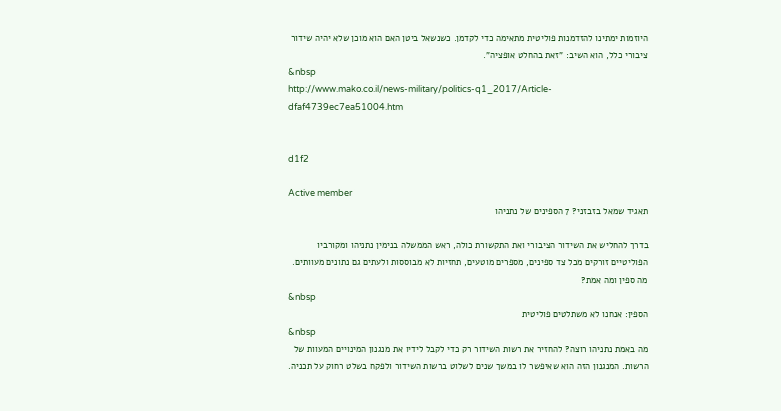היוזמות ימתינו להזדמנות פוליטית מתאימה כדי לקדמן. כשנשאל ביטן האם הוא מוכן שלא יהיה שידור ציבורי כלל, הוא השיב: "זאת בהחלט אופציה".
&nbsp
http://www.mako.co.il/news-military/politics-q1_2017/Article-dfaf4739ec7ea51004.htm


d1f2

Active member
תאגיד שמאל בזבזני? 7 הספינים של נתניהו

בדרך להחליש את השידור הציבורי ואת התקשורת כולה, ראש הממשלה בנימין נתניהו ומקורביו הפוליטיים זורקים מכל צד ספינים, מספרים מוטעים, תחזיות לא מבוססות ולעתים גם נתונים מעוותים. מה ספין ומה אמת?
&nbsp
הספין: אנחנו לא משתלטים פוליטית
&nbsp
מה באמת נתניהו רוצה? להחזיר את רשות השידור רק כדי לקבל לידיו את מנגנון המינויים המעוות של הרשות. המנגנון הזה הוא שאיפשר לו במשך שנים לשלוט ברשות השידור ולפקח בשלט רחוק על תכניה.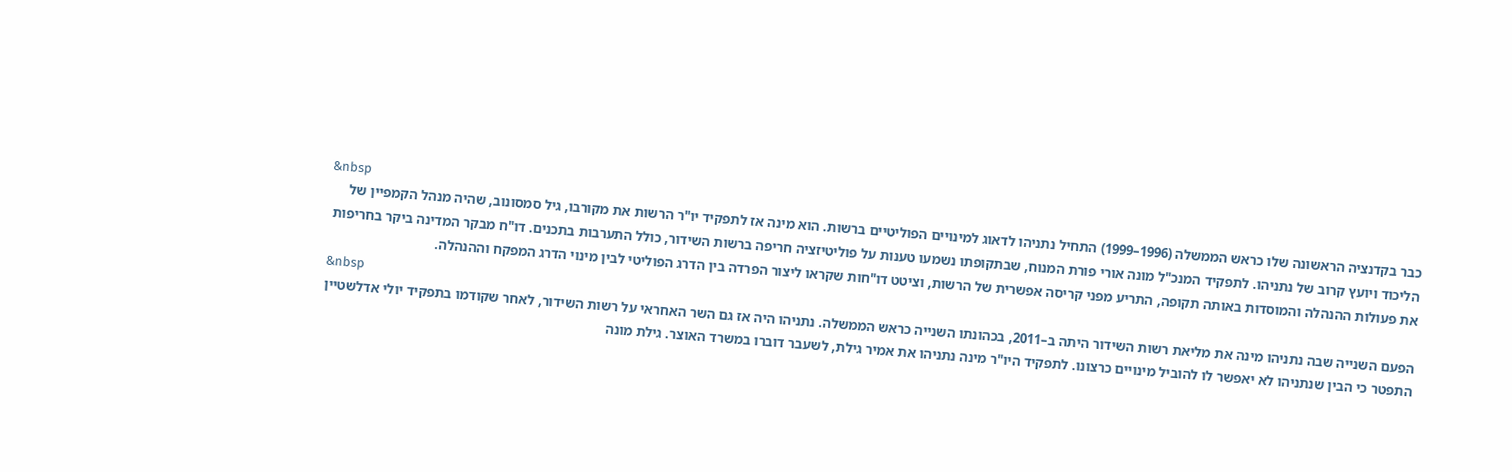&nbsp
כבר בקדנציה הראשונה שלו כראש הממשלה (1996–1999) התחיל נתניהו לדאוג למינויים הפוליטיים ברשות. הוא מינה אז לתפקיד יו"ר הרשות את מקורבו, גיל סמסונוב, שהיה מנהל הקמפיין של הליכוד ויועץ קרוב של נתניהו. לתפקיד המנכ"ל מונה אורי פורת המנוח, שבתקופתו נשמעו טענות על פוליטיזציה חריפה ברשות השידור, כולל התערבות בתכנים. דו"ח מבקר המדינה ביקר בחריפות את פעולות ההנהלה והמוסדות באותה תקופה, התריע מפני קריסה אפשרית של הרשות, וציטט דו"חות שקראו ליצור הפרדה בין הדרג הפוליטי לבין מינוי הדרג המפקח וההנהלה.
&nbsp
הפעם השנייה שבה נתניהו מינה את מליאת רשות השידור היתה ב–2011, בכהונתו השנייה כראש הממשלה. נתניהו היה אז גם השר האחראי על רשות השידור, לאחר שקודמו בתפקיד יולי אדלשטיין התפטר כי הבין שנתניהו לא יאפשר לו להוביל מינויים כרצונו. לתפקיד היו"ר מינה נתניהו את אמיר גילת, לשעבר דוברו במשרד האוצר. גילת מונה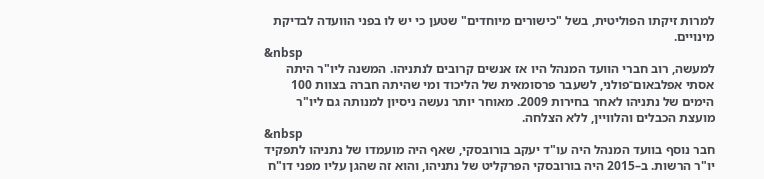למרות זיקתו הפוליטית, בשל "כישורים מיוחדים" שטען כי יש לו בפני הוועדה לבדיקת מינויים.
&nbsp
למעשה, רוב חברי הוועד המנהל היו אז אנשים קרובים לנתניהו. המשנה ליו"ר היתה אסתי אפלבאום־פולני, לשעבר פרסומאית של הליכוד ומי שהיתה חברה בצוות 100 הימים של נתניהו לאחר בחירות 2009. מאוחר יותר נעשה ניסיון למנותה גם ליו"ר מועצת הכבלים והלוויין, ללא הצלחה.
&nbsp
חבר נוסף בוועד המנהל היה עו"ד יעקב בורובסקי, שאף היה מועמדו של נתניהו לתפקיד יו"ר הרשות. ב–2015 היה בורובסקי הפרקליט של נתניהו, והוא זה שהגן עליו מפני דו"ח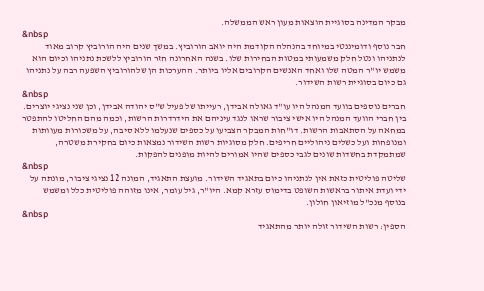מבקר המדינה בסוגיית הוצאות מעון ראש הממשלה.
&nbsp
חבר נוסף ודומיננטי במיוחד בהנהלה הקודמת היה יואב הורוביץ. במשך שנים היה הורוביץ קרוב מאוד לנתניהו ונטל חלק משמעותי במטות הבחירות שלו. בשנה האחרונה חזר הורוביץ ללשכת נתניהו וכיום הוא משמש יו"ר המטה שלו ואחד האנשים הקרובים אליו ביותר. ההערכות הן שלהורוביץ השפעה רבה על נתניהו גם כיום בסוגיית רשות השידור.
&nbsp
חברים נוספים בוועד המנהל היו עו"ד גאולה אבידן, רעייתו של פעיל ש"ס יהודה אבידן, וכן שני נציגי יוצרים. בין חברי הוועד המנהל היו אישי ציבור שראו לנגד עיניהם את הידרדרות הרשות, וכמה מהם החליטו להתפטר במחאה על הסתאבות הרשות. דו"חות המבקר הצביעו על כספים שנעלמו ללא סיבה, על משכורות מעוותות ומנופחות ועל כשלים ניהוליים חריפים. חלק מסוגיות רשות השידור נמצאות כיום בחקירת משטרה, שמתמקדת בחשדות שונים לגבי כספים שהיו אמורים להיות מופנים להפקות.
&nbsp
שליטה פוליטית כזאת אין לנתניהו כיום בתאגיד השידור. מועצת התאגיד, המונה 12 נציגי ציבור, מונתה על ידי ועדת איתור בראשות השופט בדימוס עזרא קמא. היו"ר, גיל עומר, אינו מזוהה פוליטית כלל ומשמש בנוסף מנכ"ל מוזיאון חולון.
&nbsp
הספין: רשות השידור זולה יותר מהתאגיד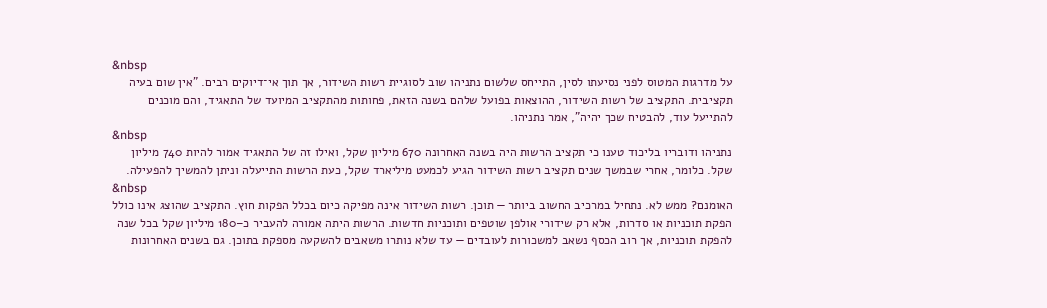&nbsp
על מדרגות המטוס לפני נסיעתו לסין, התייחס שלשום נתניהו שוב לסוגיית רשות השידור, אך תוך אי־דיוקים רבים. "אין שום בעיה תקציבית. התקציב של רשות השידור, ההוצאות בפועל שלהם בשנה הזאת, פחותות מהתקציב המיועד של התאגיד, והם מוכנים להתייעל עוד, להבטיח שכך יהיה", אמר נתניהו.
&nbsp
נתניהו ודובריו בליכוד טענו כי תקציב הרשות היה בשנה האחרונה 670 מיליון שקל, ואילו זה של התאגיד אמור להיות 740 מיליון שקל. כלומר, אחרי שבמשך שנים תקציב רשות השידור הגיע לכמעט מיליארד שקל, כעת הרשות התייעלה וניתן להמשיך להפעילה.
&nbsp
האומנם? ממש לא. נתחיל במרכיב החשוב ביותר — תוכן. רשות השידור אינה מפיקה כיום בכלל הפקות חוץ. התקציב שהוצג אינו כולל הפקת תוכניות או סדרות, אלא רק שידורי אולפן שוטפים ותוכניות חדשות. הרשות היתה אמורה להעביר כ–180 מיליון שקל בכל שנה להפקת תוכניות, אך רוב הכסף נשאב למשכורות לעובדים — עד שלא נותרו משאבים להשקעה מספקת בתוכן. גם בשנים האחרונות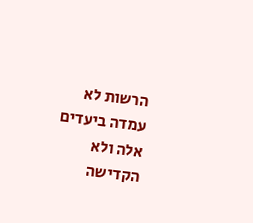הרשות לא עמדה ביעדים אלה ולא הקדישה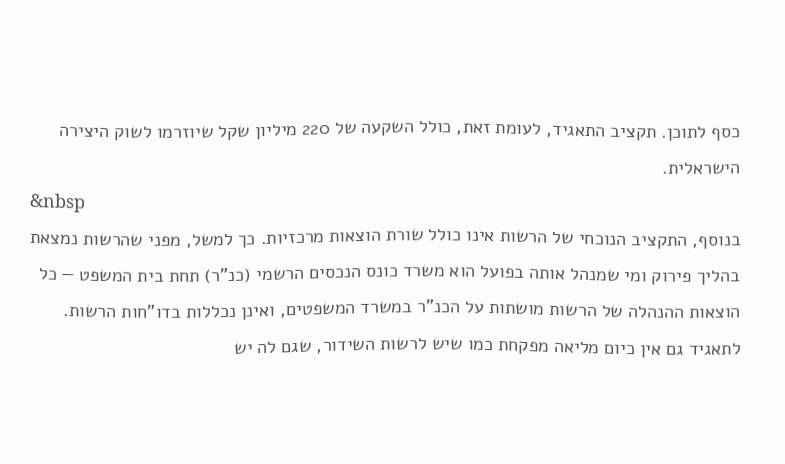כסף לתוכן. תקציב התאגיד, לעומת זאת, כולל השקעה של 220 מיליון שקל שיוזרמו לשוק היצירה הישראלית.
&nbsp
בנוסף, התקציב הנוכחי של הרשות אינו כולל שורת הוצאות מרכזיות. כך למשל, מפני שהרשות נמצאת בהליך פירוק ומי שמנהל אותה בפועל הוא משרד כונס הנכסים הרשמי (כנ"ר) תחת בית המשפט — כל הוצאות ההנהלה של הרשות מושתות על הכנ"ר במשרד המשפטים, ואינן נכללות בדו"חות הרשות. לתאגיד גם אין כיום מליאה מפקחת כמו שיש לרשות השידור, שגם לה יש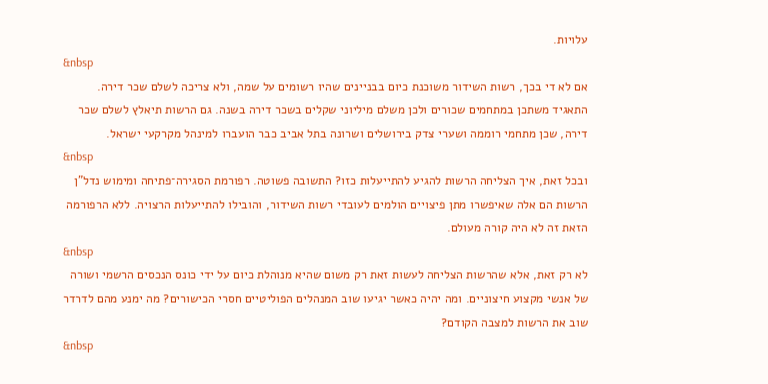עלויות.
&nbsp
אם לא די בכך, רשות השידור משוכנת כיום בבניינים שהיו רשומים על שמה, ולא צריכה לשלם שכר דירה. התאגיד משתכן במתחמים שכורים ולכן משלם מיליוני שקלים בשכר דירה בשנה. גם הרשות תיאלץ לשלם שכר דירה, שכן מתחמי רוממה ושערי צדק בירושלים ושרונה בתל אביב כבר הועברו למינהל מקרקעי ישראל.
&nbsp
ובכל זאת, איך הצליחה הרשות להגיע להתייעלות כזו? התשובה פשוטה. רפורמת הסגירה־פתיחה ומימוש נדל"ן הרשות הם אלה שאיפשרו מתן פיצויים הולמים לעובדי רשות השידור, והובילו להתייעלות הרצויה. ללא הרפורמה הזאת זה לא היה קורה מעולם.
&nbsp
לא רק זאת, אלא שהרשות הצליחה לעשות זאת רק משום שהיא מנוהלת כיום על ידי כונס הנכסים הרשמי ושורה של אנשי מקצוע חיצוניים. ומה יהיה כאשר יגיעו שוב המנהלים הפוליטיים חסרי הכישורים? מה ימנע מהם לדרדר שוב את הרשות למצבה הקודם?
&nbsp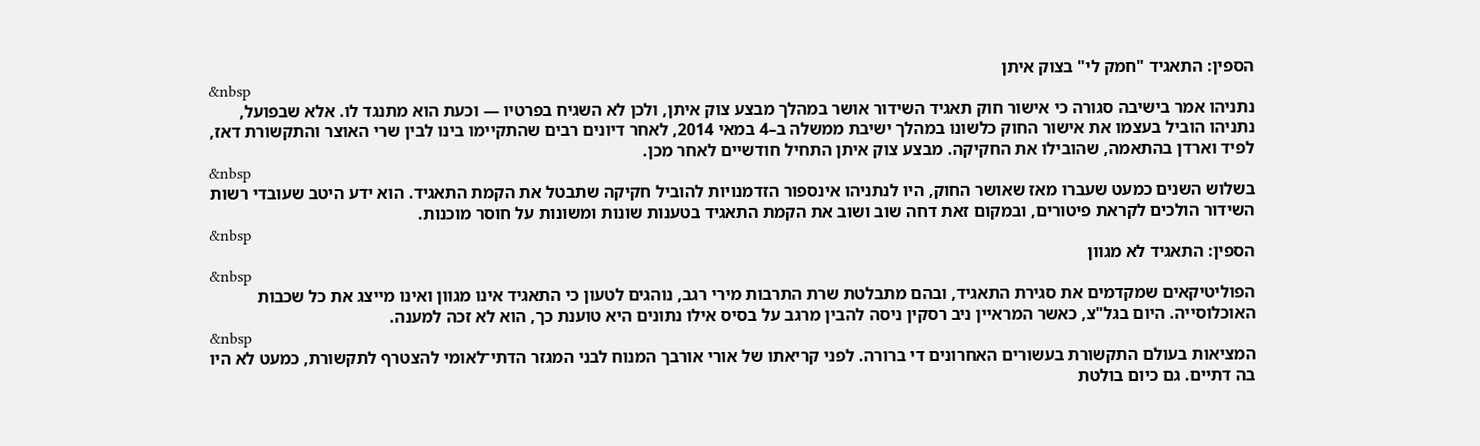הספין: התאגיד "חמק לי" בצוק איתן
&nbsp
נתניהו אמר בישיבה סגורה כי אישור חוק תאגיד השידור אושר במהלך מבצע צוק איתן, ולכן לא השגיח בפרטיו — וכעת הוא מתנגד לו. אלא שבפועל, נתניהו הוביל בעצמו את אישור החוק כלשונו במהלך ישיבת ממשלה ב–4 במאי 2014, לאחר דיונים רבים שהתקיימו בינו לבין שרי האוצר והתקשורת דאז, לפיד וארדן בהתאמה, שהובילו את החקיקה. מבצע צוק איתן התחיל חודשיים לאחר מכן.
&nbsp
בשלוש השנים כמעט שעברו מאז שאושר החוק, היו לנתניהו אינספור הזדמנויות להוביל חקיקה שתבטל את הקמת התאגיד. הוא ידע היטב שעובדי רשות השידור הולכים לקראת פיטורים, ובמקום זאת דחה שוב ושוב את הקמת התאגיד בטענות שונות ומשונות על חוסר מוכנות.
&nbsp
הספין: התאגיד לא מגוון
&nbsp
הפוליטיקאים שמקדמים את סגירת התאגיד, ובהם מתבלטת שרת התרבות מירי רגב, נוהגים לטעון כי התאגיד אינו מגוון ואינו מייצג את כל שכבות האוכלוסייה. היום בגל"צ, כאשר המראיין ניב רסקין ניסה להבין מרגב על בסיס אילו נתונים היא טוענת כך, הוא לא זכה למענה.
&nbsp
המציאות בעולם התקשורת בעשורים האחרונים די ברורה. לפני קריאתו של אורי אורבך המנוח לבני המגזר הדתי־לאומי להצטרף לתקשורת, כמעט לא היו בה דתיים. גם כיום בולטת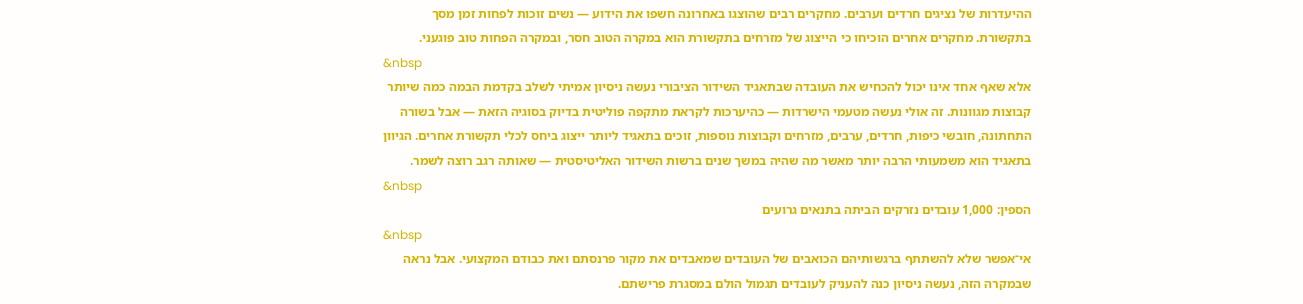ההיעדרות של נציגים חרדים וערבים. מחקרים רבים שהוצגו באחרונה חשפו את הידוע — נשים זוכות לפחות זמן מסך בתקשורת. מחקרים אחרים הוכיחו כי הייצוג של מזרחים בתקשורת הוא במקרה הטוב חסר, ובמקרה הפחות טוב פוגעני.
&nbsp
אלא שאף אחד אינו יכול להכחיש את העובדה שבתאגיד השידור הציבורי נעשה ניסיון אמיתי לשלב בקדמת הבמה כמה שיותר קבוצות מגוונות. זה אולי נעשה מטעמי הישרדות — כהיערכות לקראת מתקפה פוליטית בדיוק בסוגיה הזאת — אבל בשורה התחתונה, חובשי כיפות, חרדים, ערבים, מזרחים וקבוצות נוספות, זוכים בתאגיד ליותר ייצוג ביחס לכלי תקשורת אחרים. הגיוון בתאגיד הוא משמעותי הרבה יותר מאשר מה שהיה במשך שנים ברשות השידור האליטיסטית — שאותה רגב רוצה לשמר.
&nbsp
הספין: 1,000 עובדים נזרקים הביתה בתנאים גרועים
&nbsp
אי־אפשר שלא להשתתף ברגשותיהם הכואבים של העובדים שמאבדים את מקור פרנסתם ואת כבודם המקצועי. אבל נראה שבמקרה הזה, נעשה ניסיון כנה להעניק לעובדים תגמול הולם במסגרת פרישתם.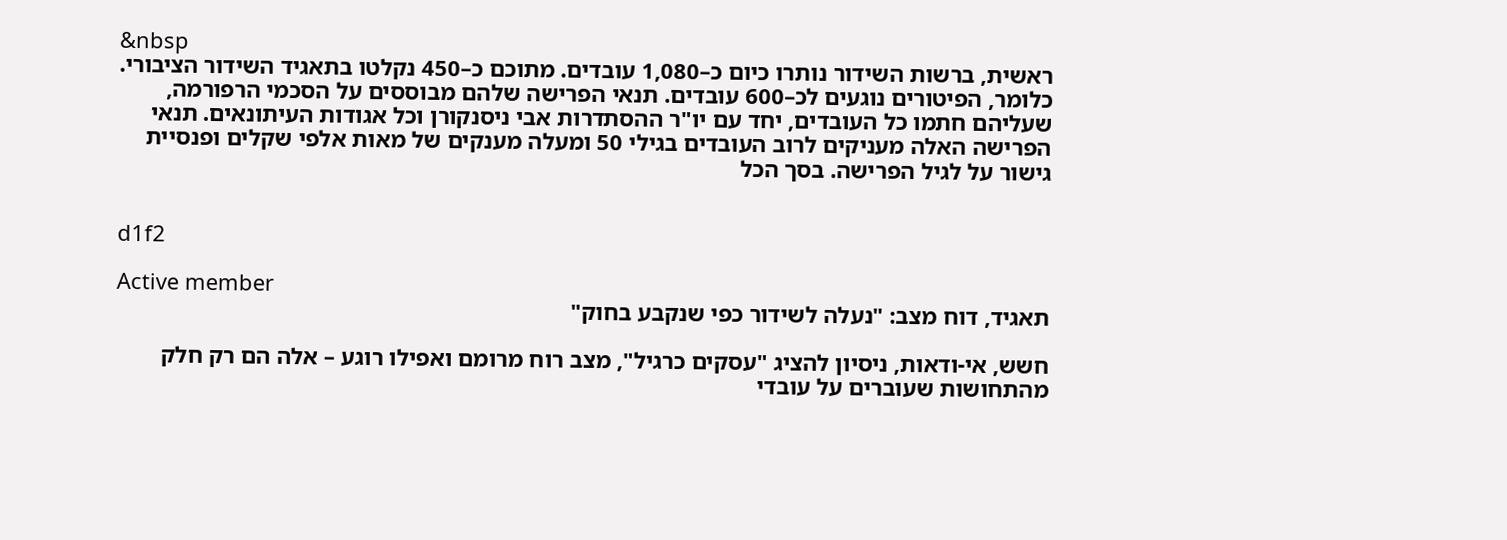&nbsp
ראשית, ברשות השידור נותרו כיום כ–1,080 עובדים. מתוכם כ–450 נקלטו בתאגיד השידור הציבורי. כלומר, הפיטורים נוגעים לכ–600 עובדים. תנאי הפרישה שלהם מבוססים על הסכמי הרפורמה, שעליהם חתמו כל העובדים, יחד עם יו"ר ההסתדרות אבי ניסנקורן וכל אגודות העיתונאים. תנאי הפרישה האלה מעניקים לרוב העובדים בגילי 50 ומעלה מענקים של מאות אלפי שקלים ופנסיית גישור על לגיל הפרישה. בסך הכל


d1f2

Active member
תאגיד, דוח מצב: "נעלה לשידור כפי שנקבע בחוק"

חשש, אי-ודאות, ניסיון להציג "עסקים כרגיל", מצב רוח מרומם ואפילו רוגע – אלה הם רק חלק מהתחושות שעוברים על עובדי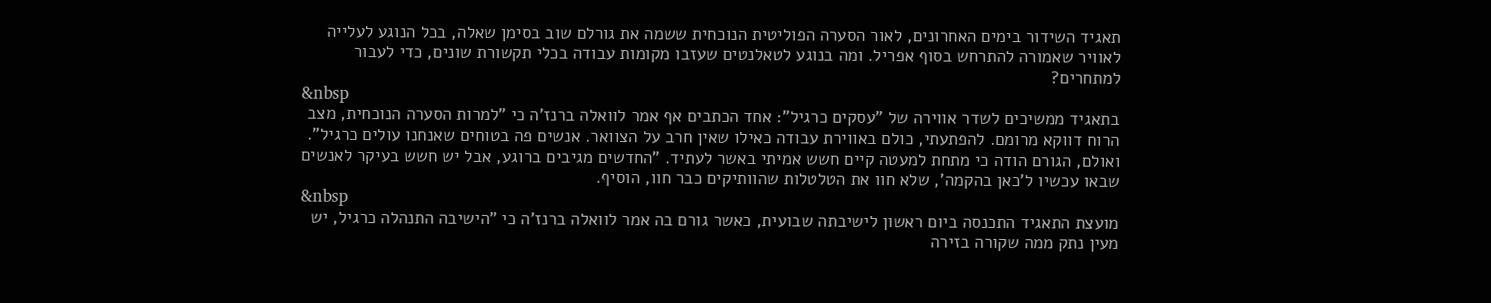תאגיד השידור בימים האחרונים, לאור הסערה הפוליטית הנוכחית ששמה את גורלם שוב בסימן שאלה, בכל הנוגע לעלייה לאוויר שאמורה להתרחש בסוף אפריל. ומה בנוגע לטאלנטים שעזבו מקומות עבודה בכלי תקשורת שונים, כדי לעבור למתחרים?
&nbsp
בתאגיד ממשיכים לשדר אווירה של "עסקים כרגיל": אחד הכתבים אף אמר לוואלה ברנז'ה כי "למרות הסערה הנוכחית, מצב הרוח דווקא מרומם. להפתעתי, כולם באווירת עבודה כאילו שאין חרב על הצוואר. אנשים פה בטוחים שאנחנו עולים כרגיל". ואולם, הגורם הודה כי מתחת למעטה קיים חשש אמיתי באשר לעתיד. "החדשים מגיבים ברוגע, אבל יש חשש בעיקר לאנשים שבאו עכשיו ל'כאן בהקמה', שלא חוו את הטלטלות שהוותיקים כבר חוו, הוסיף.
&nbsp
מועצת התאגיד התכנסה ביום ראשון לישיבתה שבועית, כאשר גורם בה אמר לוואלה ברנז'ה כי "הישיבה התנהלה כרגיל, יש מעין נתק ממה שקורה בזירה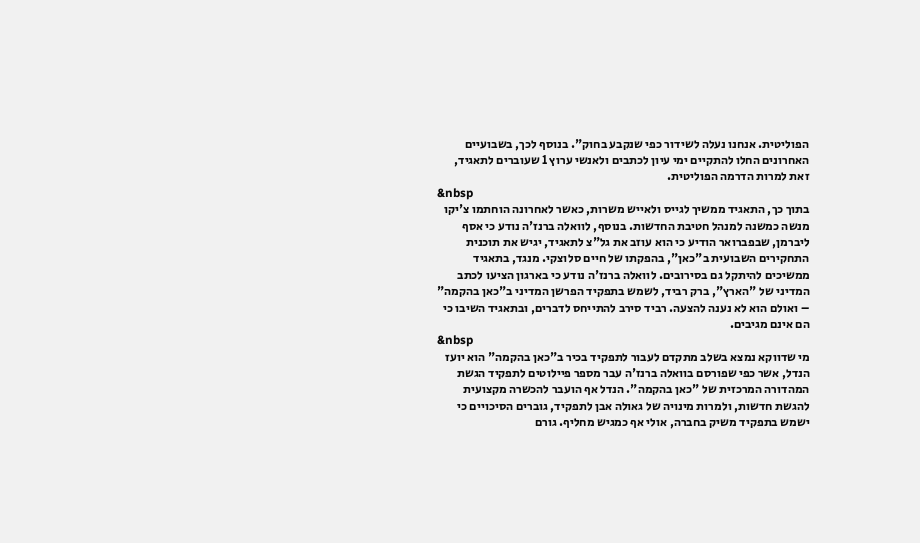הפוליטית. אנחנו נעלה לשידור כפי שנקבע בחוק". בנוסף לכך, בשבועיים האחרונים החלו להתקיים ימי עיון לכתבים ולאנשי ערוץ 1 שעוברים לתאגיד, זאת למרות הדרמה הפוליטית.
&nbsp
בתוך כך, התאגיד ממשיך לגייס ולאייש משרות, כאשר לאחרונה הוחתמו צ'יקו מנשה כמשנה למנהל חטיבת החדשות. בנוסף, לוואלה ברנז'ה נודע כי אסף ליברמן, שבפברואר הודיע כי הוא עוזב את גל"צ לתאגיד, יגיש את תוכנית התחקירים השבועית ב"כאן", בהפקתו של חיים סלוצקי. מנגד, בתאגיד ממשיכים להיתקל גם בסירובים. לוואלה ברנז'ה נודע כי בארגון הציעו לכתב המדיני של "הארץ", ברק רביד, לשמש בתפקיד הפרשן המדיני ב"כאן בהקמה" – ואולם הוא לא נענה להצעה. רביד סירב להתייחס לדברים, ובתאגיד השיבו כי הם אינם מגיבים.
&nbsp
מי שדווקא נמצא בשלב מתקדם לעבור לתפקיד בכיר ב"כאן בהקמה" הוא יועז הנדל, אשר כפי שפורסם בוואלה ברנז'ה עבר מספר פיילוטים לתפקיד הגשת המהדורה המרכזית של "כאן בהקמה". הנדל אף הועבר להכשרה מקצועית להגשת חדשות, ולמרות מינויה של גאולה אבן לתפקיד, גוברים הסיכויים כי ישמש בתפקיד משיק בחברה, אולי אף כמגיש מחליף. גורם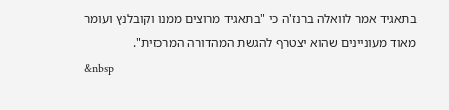בתאגיד אמר לוואלה ברנז'ה כי "בתאגיד מרוצים ממנו וקובלנץ ועומר מאוד מעוניינים שהוא יצטרף להגשת המהדורה המרכזית".
&nbsp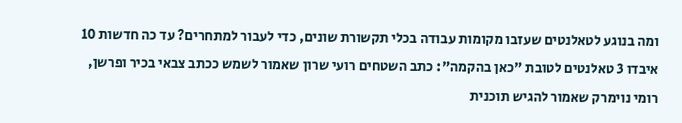ומה בנוגע לטאלנטים שעזבו מקומות עבודה בכלי תקשורת שונים, כדי לעבור למתחרים? עד כה חדשות 10 איבדו 3 טאלנטים לטובת "כאן בהקמה": כתב השטחים רועי שרון שאמור לשמש ככתב צבאי בכיר ופרשן, רומי נוימרק שאמור להגיש תוכנית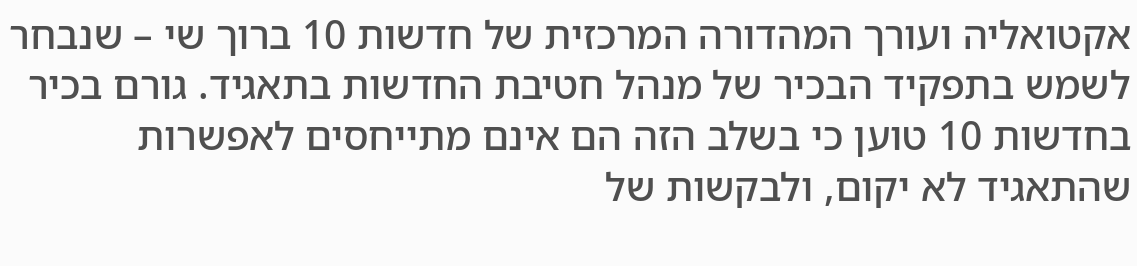אקטואליה ועורך המהדורה המרכזית של חדשות 10 ברוך שי – שנבחר לשמש בתפקיד הבכיר של מנהל חטיבת החדשות בתאגיד. גורם בכיר בחדשות 10 טוען כי בשלב הזה הם אינם מתייחסים לאפשרות שהתאגיד לא יקום, ולבקשות של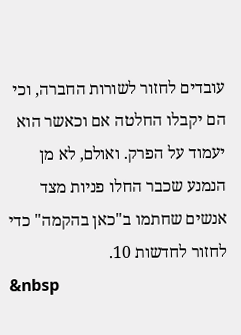עובדים לחזור לשורות החברה, וכי הם יקבלו החלטה אם וכאשר הוא יעמוד על הפרק. ואולם, לא מן הנמנע שכבר החלו פניות מצד אנשים שחתמו ב"כאן בהקמה" כדי לחזור לחדשות 10.
&nbsp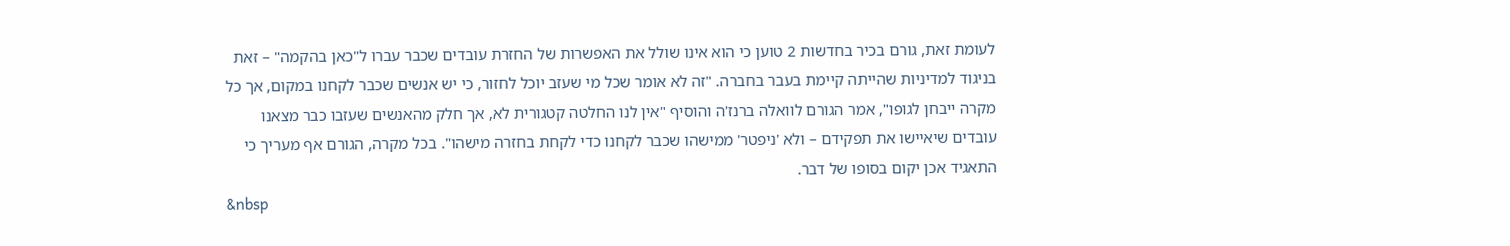לעומת זאת, גורם בכיר בחדשות 2 טוען כי הוא אינו שולל את האפשרות של החזרת עובדים שכבר עברו ל"כאן בהקמה" – זאת בניגוד למדיניות שהייתה קיימת בעבר בחברה. "זה לא אומר שכל מי שעזב יוכל לחזור, כי יש אנשים שכבר לקחנו במקום, אך כל מקרה ייבחן לגופו", אמר הגורם לוואלה ברנז'ה והוסיף "אין לנו החלטה קטגורית לא, אך חלק מהאנשים שעזבו כבר מצאנו עובדים שיאיישו את תפקידם – ולא 'ניפטר' ממישהו שכבר לקחנו כדי לקחת בחזרה מישהו". בכל מקרה, הגורם אף מעריך כי התאגיד אכן יקום בסופו של דבר.
&nbsp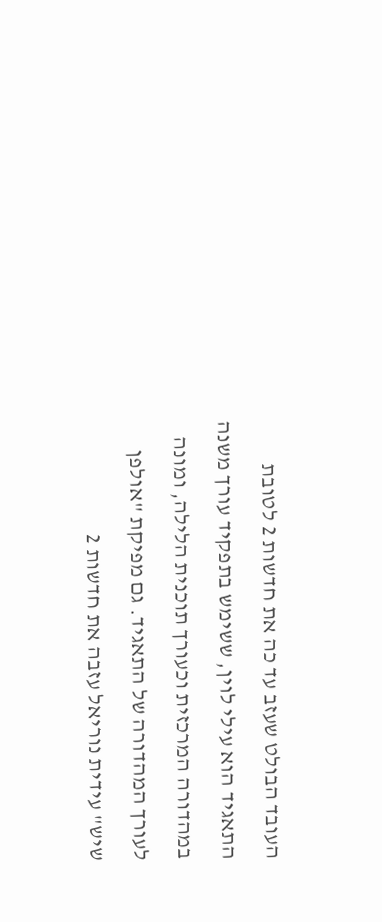העובד הבולט שעזב עד כה את חדשות 2 לטובת התאגיד הוא עילי לוין, ששימש בתפקיד עורך משנה במהדורה המרכזית וכעורך תוכנית הלילה, ומונה לעורך המהדורה של התאגיד. גם מפיקת "אולפן שיש" עידית נוריאל עזבה את חדשות 2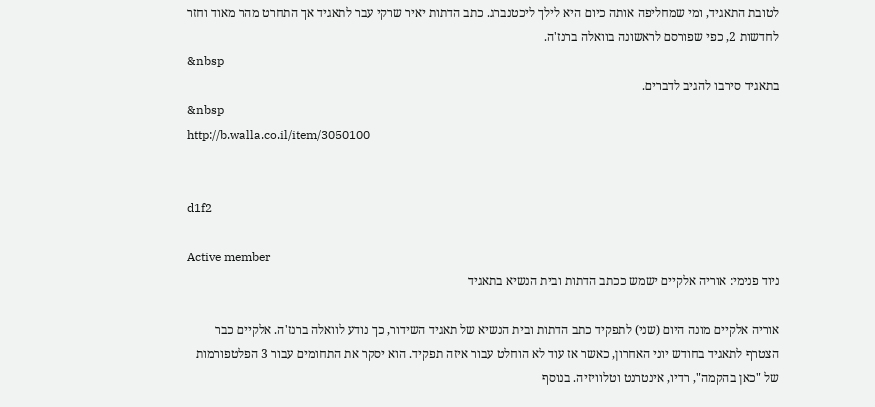לטובת התאגיד, ומי שמחליפה אותה כיום היא לילך ליכטנברג. כתב הדתות יאיר שרקי עבר לתאגיד אך התחרט מהר מאוד וחזר לחדשות 2, כפי שפורסם לראשונה בוואלה ברנז'ה.
&nbsp
בתאגיד סירבו להגיב לדברים.
&nbsp
http://b.walla.co.il/item/3050100


d1f2

Active member
ניוד פנימי: אוריה אלקיים ישמש ככתב הדתות ובית הנשיא בתאגיד

אוריה אלקיים מונה היום (שני) לתפקיד כתב הדתות ובית הנשיא של תאגיד השידור, כך נודע לוואלה ברנז'ה. אלקיים כבר הצטרף לתאגיד בחודש יוני האחרון, כאשר אז עוד לא הוחלט עבור איזה תפקיד. הוא יסקר את התחומים עבור 3 הפלטפורמות של "כאן בהקמה", רדיו, אינטרנט וטלוויזיה. בנוסף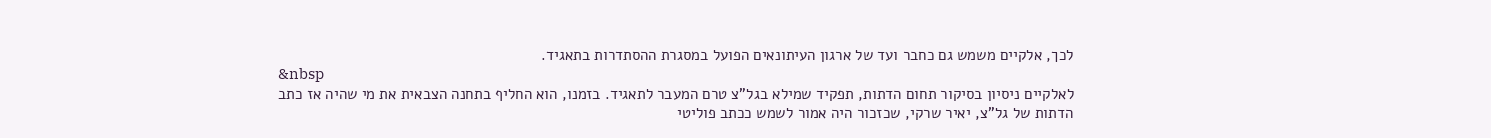לכך, אלקיים משמש גם כחבר ועד של ארגון העיתונאים הפועל במסגרת ההסתדרות בתאגיד.
&nbsp
לאלקיים ניסיון בסיקור תחום הדתות, תפקיד שמילא בגל"צ טרם המעבר לתאגיד. בזמנו, הוא החליף בתחנה הצבאית את מי שהיה אז כתב הדתות של גל"צ, יאיר שרקי, שכזכור היה אמור לשמש ככתב פוליטי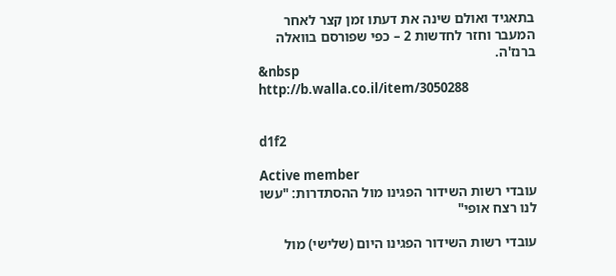בתאגיד ואולם שינה את דעתו זמן קצר לאחר המעבר וחזר לחדשות 2 – כפי שפורסם בוואלה ברנז'ה.
&nbsp
http://b.walla.co.il/item/3050288


d1f2

Active member
עובדי רשות השידור הפגינו מול ההסתדרות: "עשו לנו רצח אופי"

עובדי רשות השידור הפגינו היום (שלישי) מול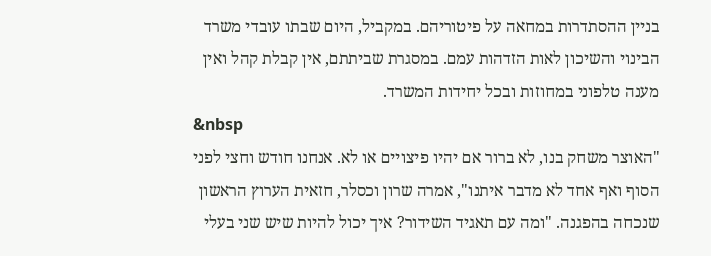בניין ההסתדרות במחאה על פיטוריהם. במקביל, היום שבתו עובדי משרד הבינוי והשיכון לאות הזדהות עמם. במסגרת שביתתם, אין קבלת קהל ואין מענה טלפוני במחוזות ובכל יחידות המשרד.
&nbsp
"האוצר משחק בנו, לא ברור אם יהיו פיצויים או לא. אנחנו חודש וחצי לפני הסוף ואף אחד לא מדבר איתנו", אמרה שרון וכסלר, חזאית הערוץ הראשון שנכחה בהפגנה. "ומה עם תאגיד השידור? איך יכול להיות שיש שני בעלי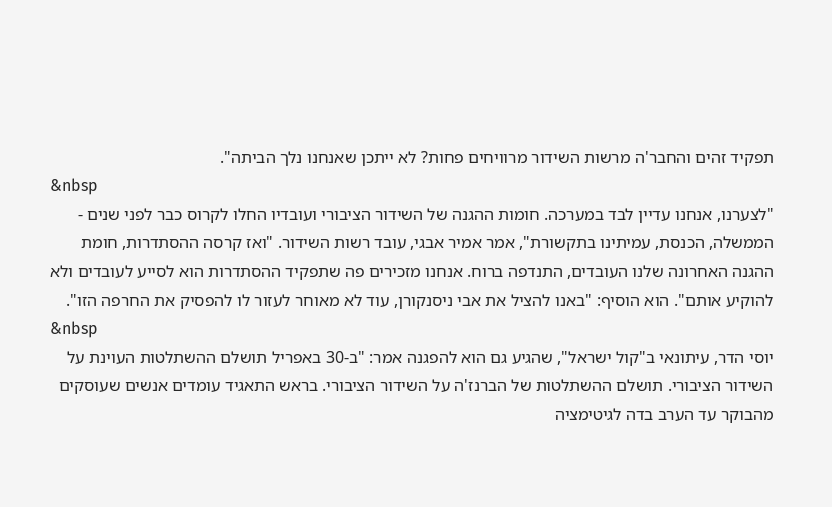תפקיד זהים והחבר'ה מרשות השידור מרוויחים פחות? לא ייתכן שאנחנו נלך הביתה".
&nbsp
"לצערנו, אנחנו עדיין לבד במערכה. חומות ההגנה של השידור הציבורי ועובדיו החלו לקרוס כבר לפני שנים - הממשלה, הכנסת, עמיתינו בתקשורת", אמר אמיר אבגי, עובד רשות השידור. "ואז קרסה ההסתדרות, חומת ההגנה האחרונה שלנו העובדים, התנדפה ברוח. אנחנו מזכירים פה שתפקיד ההסתדרות הוא לסייע לעובדים ולא להוקיע אותם". הוא הוסיף: "באנו להציל את אבי ניסנקורן, עוד לא מאוחר לעזור לו להפסיק את החרפה הזו".
&nbsp
יוסי הדר, עיתונאי ב"קול ישראל", שהגיע גם הוא להפגנה אמר: "ב-30 באפריל תושלם ההשתלטות העוינת על השידור הציבורי. תושלם ההשתלטות של הברנז'ה על השידור הציבורי. בראש התאגיד עומדים אנשים שעוסקים מהבוקר עד הערב בדה לגיטימציה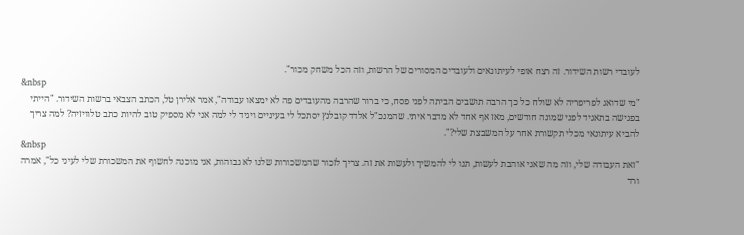לעובדי רשות השידור. זה רצח אופי לעיתונאים ולעובדים המסורים של הרשות, וזה הכל משחק מכור".
&nbsp
"מי שדואג לפריפריה לא שולח כל כך הרבה תושבים הביתה לפני פסח, כי ברור שהרבה מהעובדים פה לא ימצאו עבודה", אמר אלירן טל, הכתב הצבאי ברשות השידור. "הייתי בפגישה בתאגיד לפני שמונה חודשים, מאז אף אחד לא מדבר איתי. שהמנכ"ל אלדד קובלנץ יסתכל לי בעיניים ויגיד לי למה אני לא מספיק טוב להיות כתב טלוויזיה? למה צריך להביא עיתונאי מכלי תקשורת אחר על המשבצת שלי?".
&nbsp
"זאת העבודה שלי, וזה מה שאני אוהבת לעשות, תנו לי להמשיך ולעשות את זה. צריך לזכור שהמשכורות שלנו לא גבוהות, אני מוכנה לחשוף את המשכורת שלי לעיני כל", אמרה ורד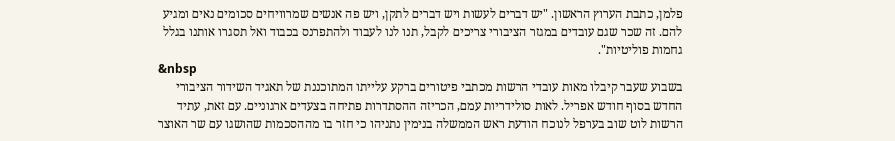פלמן, כתבת הערוץ הראשון. "יש דברים לעשות ויש דברים לתקן, ויש פה אנשים שמרוויחים סכומים נאים ומגיע להם. זה שכר שגם עובדים במגזר הציבורי צריכים לקבל, תנו לנו לעבוד ולהתפרנס בכבוד ואל תסגרו אותנו בגלל גחמות פוליטיות".
&nbsp
בשבוע שעבר קיבלו מאות עובדי הרשות מכתבי פיטורים ברקע עלייתו המתוכננת של תאגיד השידור הציבורי החדש בסוף חודש אפריל. לאות סולידריות עמם, הכריזה ההסתדרות פתיחה בצעדים ארגוניים. עם זאת, עתיד הרשות לוט שוב בערפל לנוכח הודעת ראש הממשלה בנימין נתניהו כי חזר בו מההסכמות שהושגו עם שר האוצר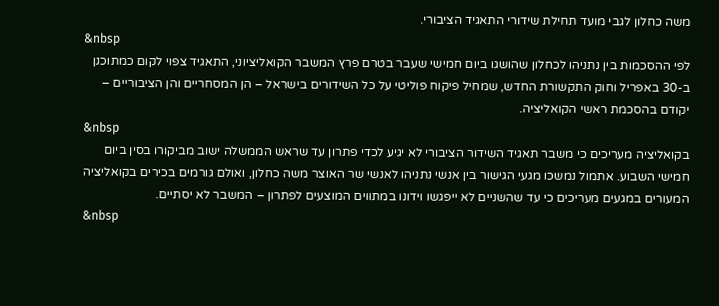משה כחלון לגבי מועד תחילת שידורי התאגיד הציבורי.
&nbsp
לפי ההסכמות בין נתניהו לכחלון שהושגו ביום חמישי שעבר בטרם פרץ המשבר הקואליציוני, התאגיד צפוי לקום כמתוכנן ב-30 באפריל וחוק התקשורת החדש, שמחיל פיקוח פוליטי על כל השידורים בישראל – הן המסחריים והן הציבוריים – יקודם בהסכמת ראשי הקואליציה.
&nbsp
בקואליציה מעריכים כי משבר תאגיד השידור הציבורי לא יגיע לכדי פתרון עד שראש הממשלה ישוב מביקורו בסין ביום חמישי השבוע. אתמול נמשכו מגעי הגישור בין אנשי נתניהו לאנשי שר האוצר משה כחלון, ואולם גורמים בכירים בקואליציה המעורים במגעים מעריכים כי עד שהשניים לא ייפגשו וידונו במתווים המוצעים לפתרון – המשבר לא יסתיים.
&nbsp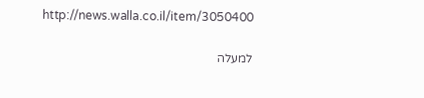http://news.walla.co.il/item/3050400

למעלה